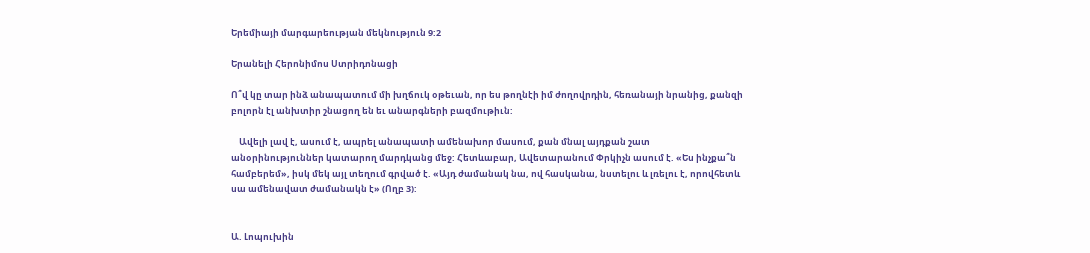Երեմիայի մարգարեության մեկնություն 9:2

Երանելի Հերոնիմոս Ստրիդոնացի

Ո՞վ կը տար ինձ անապատում մի խղճուկ օթեւան, որ ես թողնէի իմ ժողովրդին, հեռանայի նրանից, քանզի բոլորն էլ անխտիր շնացող են եւ անարգների բազմութիւն:

    Ավելի լավ է, ասում է, ապրել անապատի ամենախոր մասում, քան մնալ այդքան շատ անօրինություններ կատարող մարդկանց մեջ: Հետևաբար, Ավետարանում Փրկիչն ասում է. «Ես ինչքա՞ն համբերեմ», իսկ մեկ այլ տեղում գրված է. «Այդ ժամանակ նա, ով հասկանա, նստելու և լռելու է, որովհետև սա ամենավատ ժամանակն է» (Ողբ 3):


Ա. Լոպուխին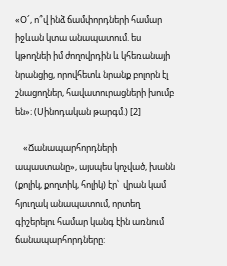«Օ՜, ո՞վ ինձ ճամփորդների համար իջևան կտա անապատում. ես կթողնեի իմ ժողովրդին և կհեռանայի նրանցից, որովհետև նրանք բոլորն էլ շնացողներ, հավատուրացների խումբ են»։ (Սինոդական թարգմ.) [2]

    «Ճանապարհորդների ապաստանը», այսպես կոչված, խանն (քոլիկ, քողտիկ, հոլիկ) էր՝  վրան կամ հյուղակ անապատում, որտեղ գիշերելու համար կանգ էին առնում ճանապարհորդները: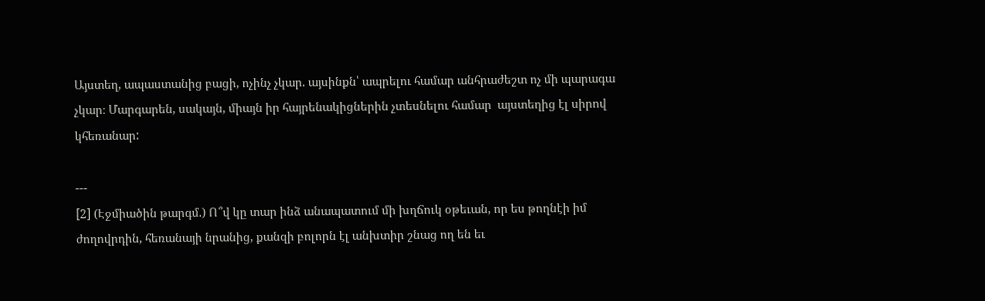Այստեղ, ապաստանից բացի, ոչինչ չկար. այսինքն՝ ապրելու համար անհրաժեշտ ոչ մի պարագա չկար։ Մարգարեն, սակայն, միայն իր հայրենակիցներին չտեսնելու համար  այստեղից էլ սիրով կհեռանար:

---
[2] (Էջմիածին թարգմ.) Ո՞վ կը տար ինձ անապատում մի խղճուկ օթեւան, որ ես թողնէի իմ ժողովրդին, հեռանայի նրանից, քանզի բոլորն էլ անխտիր շնաց ող են եւ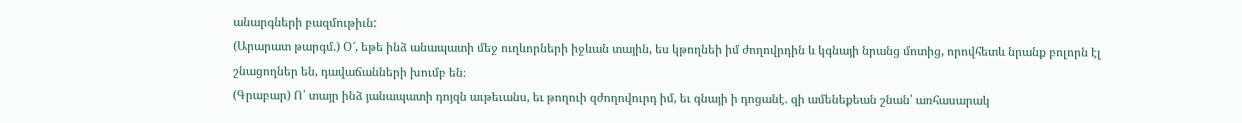անարգների բազմութիւն:
(Արարատ թարգմ.) Օ՜, եթե ինձ անապատի մեջ ուղևորների իջևան տային, ես կթողնեի իմ ժողովրդին և կգնայի նրանց մոտից, որովհետև նրանք բոլորն էլ շնացողներ են, դավաճանների խումբ են։
(Գրաբար) Ո՛ տայր ինձ յանապատի դոյզն աւթեւանս, եւ թողուի զժողովուրդ իմ, եւ գնայի ի դոցանէ. զի ամենեքեան շնան՝ առհասարակ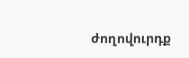ժողովուրդք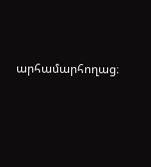արհամարհողաց։